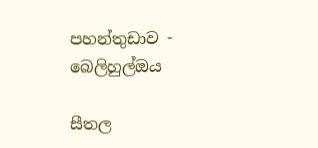පහන්තුඩාව - බෙලිහුල්ඔය

සීතල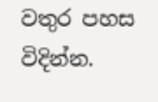වතුර පහස විදින්න.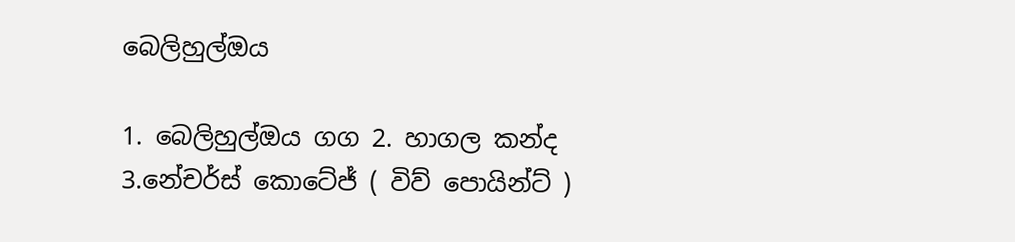බෙලිහුල්ඔය

1. බෙලිහුල්ඔය ගග 2. හාගල කන්ද 3.නේචර්ස් කොටේජ් ( විව් පොයින්ට් )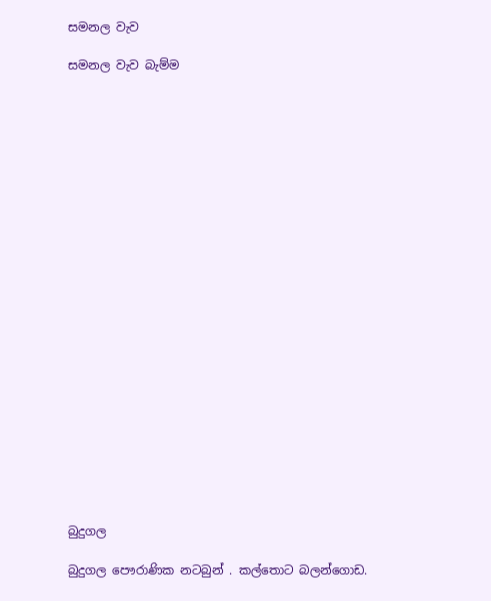සමනල වැව

සමනල වැව බැම්ම























බුදුගල

බුදුගල පෞරාණික නටබුන් . කල්තොට බලන්ගොඩ.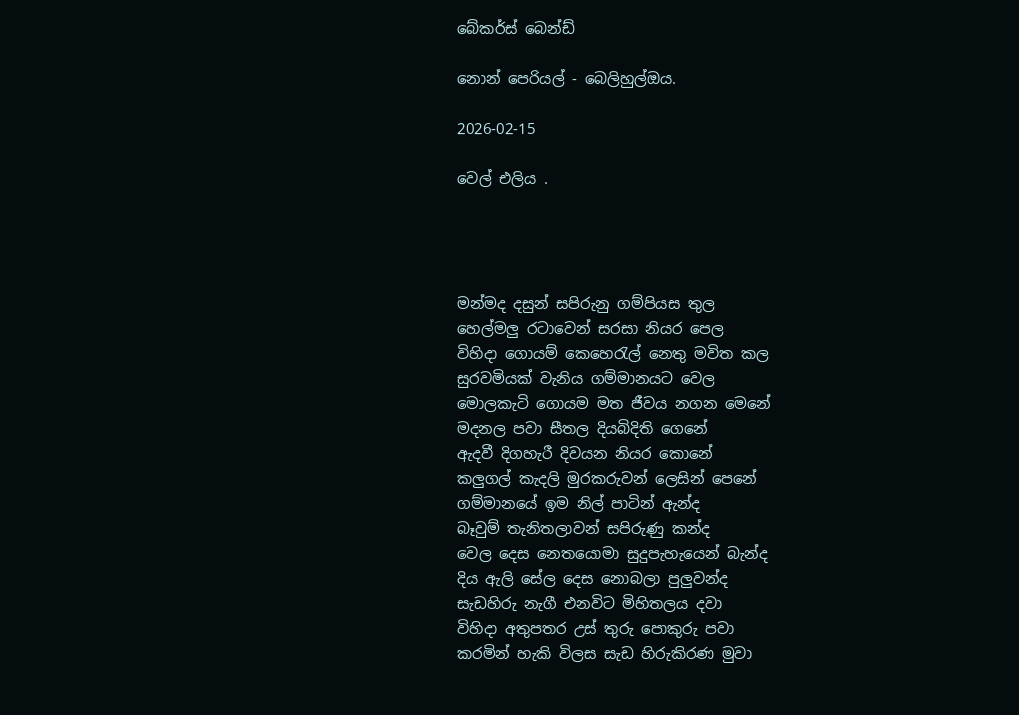බේකර්ස් බෙන්ඩ්

නොන් පෙරියල් - බෙලිහුල්ඔය.

2026-02-15

වෙල් එලිය .




මන්මද දසුන් සපිරුනු ගම්පියස තුල
හෙල්මලු රටාවෙන් සරසා නියර පෙල
විහිදා ගොයම් කෙහෙරැල් නෙතු මවිත කල
සුරවමියක් වැනිය ගම්මානයට වෙල
මොලකැටි ගොයම මත ජීවය නගන මෙනේ
මදනල පවා සීතල දියබිදිති ගෙනේ
ඇදවී දිගහැරී දිවයන නියර කොනේ
කලුගල් කැදලි මුරකරුවන් ලෙසින් පෙනේ
ගම්මානයේ ඉම නිල් පාටින් ඇන්ද
බෑවුම් තැනිතලාවන් සපිරුණු කන්ද
වෙල දෙස නෙතයොමා සුදුපැහැයෙන් බැන්ද
දිය ඇලි සේල දෙස නොබලා පුලුවන්ද
සැඩහිරු නැගී එනවිට මිහිතලය දවා
විහිදා අතුපතර උස් තුරු පොකුරු පවා
කරමින් හැකි විලස සැඩ හිරුකිරණ මුවා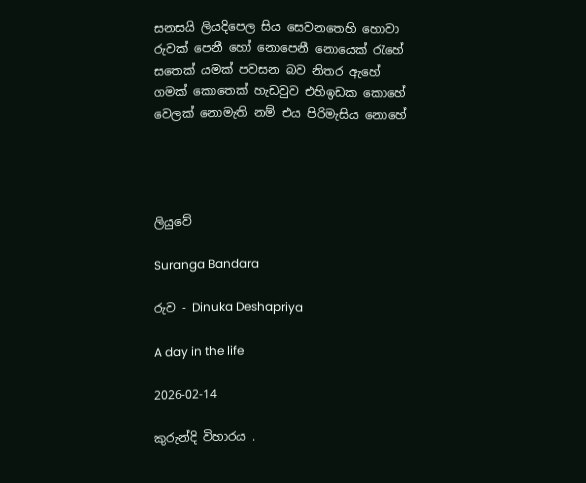සනසයි ලියදිපෙල සිය සෙවනතෙහි හොවා
රුවක් පෙනී හෝ නොපෙනී නොයෙක් රැහේ
සතෙක් යමක් පවසන බව නිතර ඇහේ
ගමක් කොතෙක් හැඩවුව එහිඉඩක කොහේ
වෙලක් නොමැති නම් එය පිරිමැසිය නොහේ




ලියුවේ

Suranga Bandara

රුව - Dinuka Deshapriya

A day in the life

2026-02-14

කුරුන්දි විහාරය .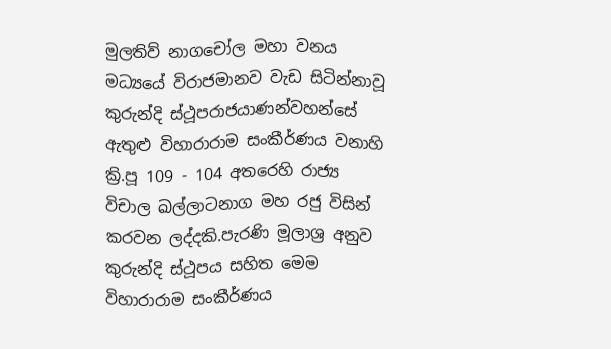මුලතිව් නාගචෝල මහා වනය මධ්‍යයේ විරාජමානව වැඩ සිටින්නාවූ කුරුන්දි ස්ථූපරාජයාණන්වහන්සේ ඇතුළු විහාරාරාම සංකීර්ණය වනාහි ක්‍රි.පූ 109 - 104 අතරෙහි රාජ්‍ය විචාල ඛල්ලාටනාග මහ රජු විසින් කරවන ලද්දකි.පැරණි මූලාශ්‍ර අනුව කුරුන්දි ස්ථූපය සහිත මෙම විහාරාරාම සංකීර්ණය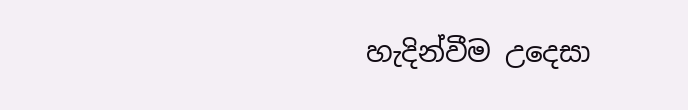හැදින්වීම උදෙසා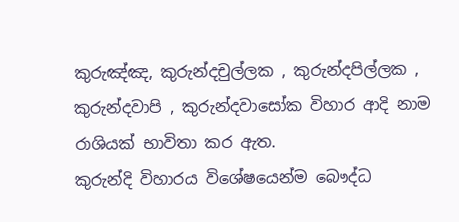කුරුඤ්ඤ, කුරුන්දචුල්ලක , කුරුන්දපිල්ලක , කුරුන්දවාපි , කුරුන්දවාසෝක විහාර ආදි නාම රාශියක් භාවිතා කර ඇත.
කුරුන්දි විහාරය විශේෂයෙන්ම බෞද්ධ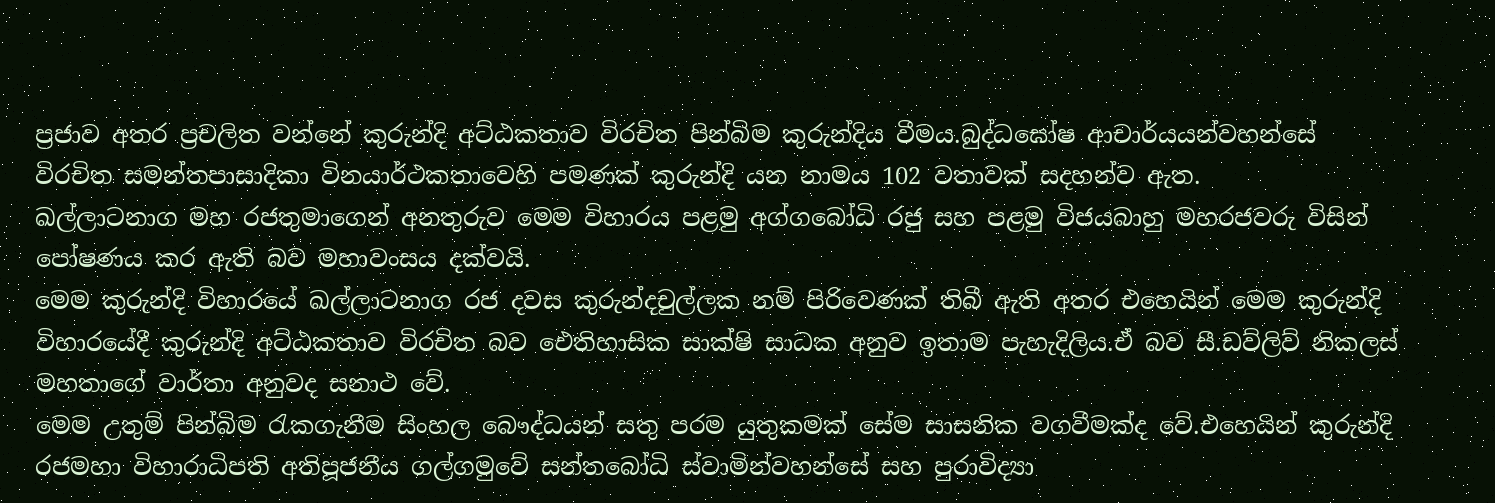ප්‍රජාව අතර ප්‍රචලිත වන්නේ කුරුන්දි අට්ඨකතාව විරචිත පින්බිම කුරුන්දිය වීමය.බුද්ධඝෝෂ ආචාර්යයන්වහන්සේ විරචිත සමන්තපාසාදිකා විනයාර්ථකතාවෙහි පමණක් කුරුන්දි යන නාමය 102 වතාවක් සදහන්ව ඇත.
ඛල්ලාටනාග මහ රජතුමාගෙන් අනතුරුව මෙම විහාරය පළමු අග්ගබෝධි රජු සහ පළමු විජයබාහු මහරජවරු විසින් පෝෂණය කර ඇති බව මහාවංසය දක්වයි.
මෙම කුරුන්දි විහාරයේ ඛල්ලාටනාග රජ දවස කුරුන්දචුල්ලක නම් පිරිවෙණක් තිබී ඇති අතර එහෙයින් මෙම කුරුන්දි විහාරයේදී කුරුන්දි අට්ඨකතාව විරචිත බව ඓතිහාසික සාක්ෂි සාධක අනුව ඉතාම පැහැදිලිය.ඒ බව සී.ඩව්ලිව් නිකලස් මහතාගේ වාර්තා අනුවද සනාථ වේ.
මෙම උතුම් පින්බිම රැකගැනීම සිංහල බෞද්ධයන් සතු පරම යුතුකමක් සේම සාසනික වගවීමක්ද වේ.එහෙයින් කුරුන්දි රජමහා විහාරාධිපති අතිපූජනීය ගල්ගමුවේ සන්තබෝධි ස්වාමින්වහන්සේ සහ පුරාවිද්‍යා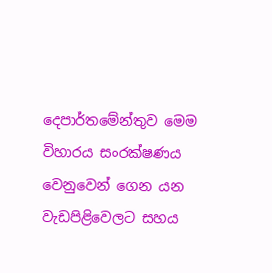දෙපාර්තමේන්තුව මෙම විහාරය සංරක්ෂණය වෙනුවෙන් ගෙන යන වැඩපිළිවෙලට සහය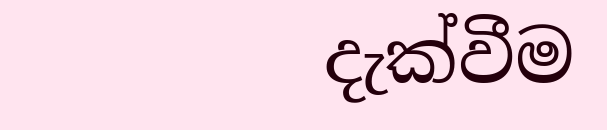දැක්වීම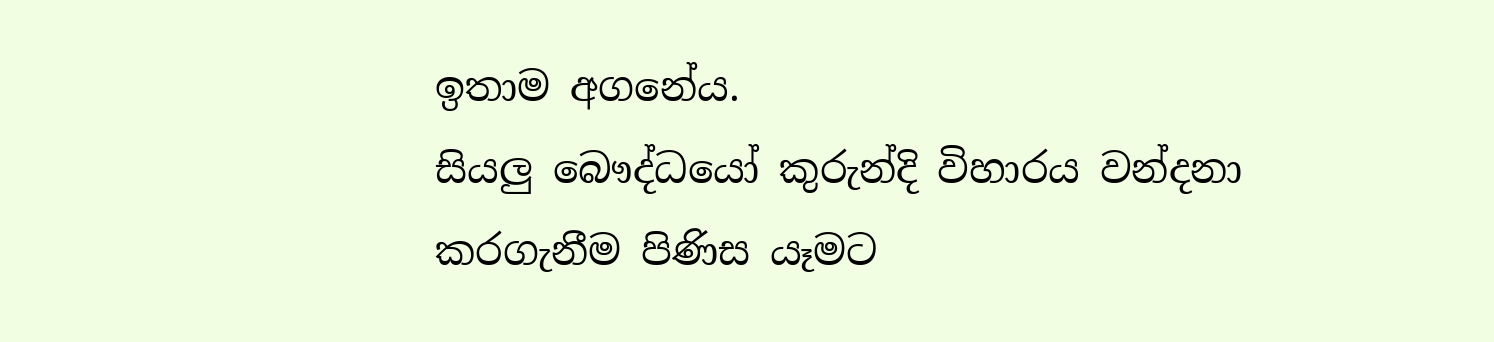ඉතාම අගනේය.
සියලු බෞද්ධයෝ කුරුන්දි විහාරය වන්දනා කරගැනීම පිණිස යෑමට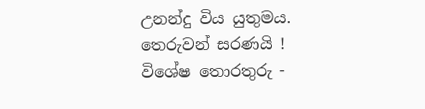උනන්දු විය යුතුමය.
තෙරුවන් සරණයි !
විශේෂ තොරතුරු -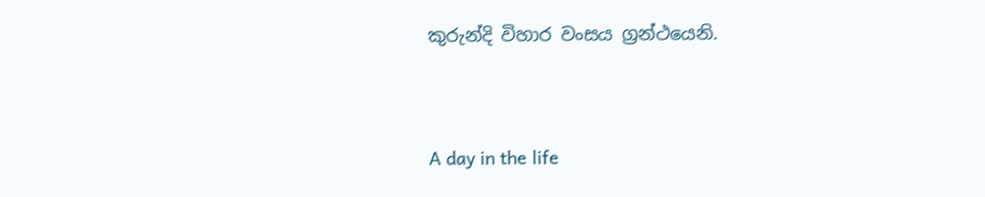කුරුන්දි විහාර වංසය ග්‍රන්ථයෙනි.


A day in the life